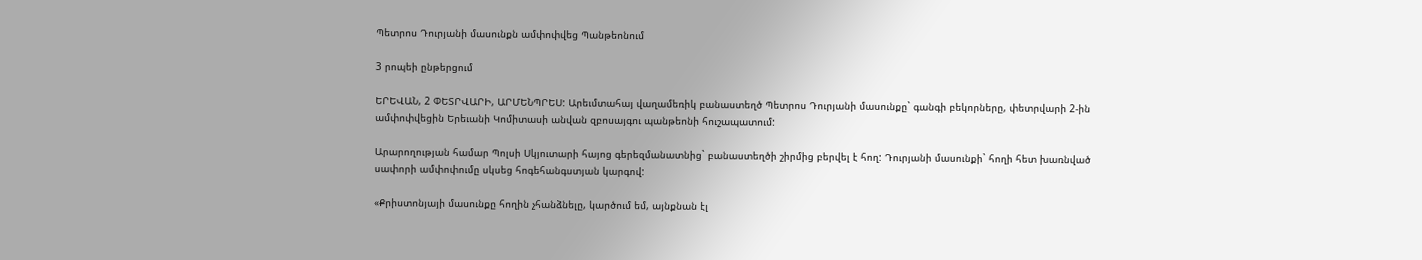Պետրոս Դուրյանի մասունքն ամփոփվեց Պանթեոնում

3 րոպեի ընթերցում

ԵՐԵՎԱՆ, 2 ՓԵՏՐՎԱՐԻ, ԱՐՄԵՆՊՐԵՍ: Արեւմտահայ վաղամեռիկ բանաստեղծ Պետրոս Դուրյանի մասունքը` գանգի բեկորները, փետրվարի 2-ին ամփոփվեցին Երեւանի Կոմիտասի անվան զբոսայգու պանթեոնի հուշապատում:

Արարողության համար Պոլսի Սկյուտարի հայոց գերեզմանատնից` բանաստեղծի շիրմից բերվել է հող: Դուրյանի մասունքի` հողի հետ խառնված սափորի ամփոփումը սկսեց հոգեհանգստյան կարգով:

«Քրիստոնյայի մասունքը հողին չհանձնելը, կարծում եմ, այնքնան էլ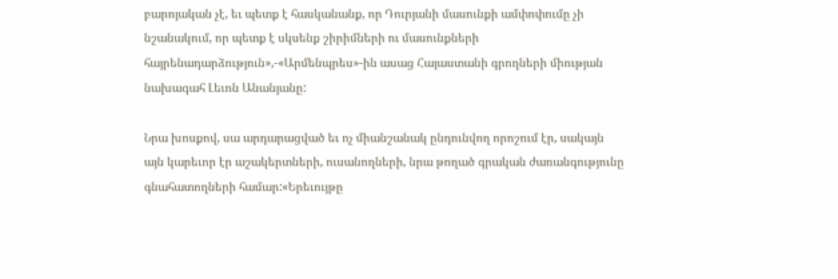բարոյական չէ, եւ պետք է հասկանանք, որ Դուրյանի մասունքի ամփոփումը չի նշանակում, որ պետք է սկսենք շիրիմների ու մասունքների հայրենադարձություն»,-«Արմենպրես»-ին ասաց Հայաստանի գրողների միության նախագահ Լեւոն Անանյանը:

Նրա խոսքով, սա արդարացված եւ ոչ միանշանակ ընդունվող որոշում էր, սակայն այն կարեւոր էր աշակերտների, ուսանողների, նրա թողած գրական ժառանգությունը գնահատողների համար:«Երեւույթը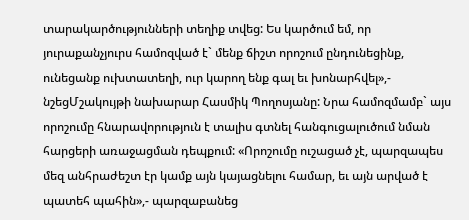տարակարծությունների տեղիք տվեց: Ես կարծում եմ, որ յուրաքանչյուրս համոզված է` մենք ճիշտ որոշում ընդունեցինք, ունեցանք ուխտատեղի, ուր կարող ենք գալ եւ խոնարհվել»,- նշեցՄշակույթի նախարար Հասմիկ Պողոսյանը: Նրա համոզմամբ` այս որոշումը հնարավորություն է տալիս գտնել հանգուցալուծում նման հարցերի առաջացման դեպքում: «Որոշումը ուշացած չէ, պարզապես մեզ անհրաժեշտ էր կամք այն կայացնելու համար, եւ այն արված է պատեհ պահին»,- պարզաբանեց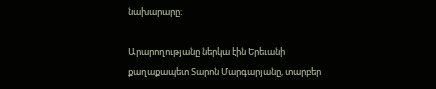նախարարը:

Արարողությանը ներկա էին Երեւանի քաղաքապետ Տարոն Մարգարյանը, տարբեր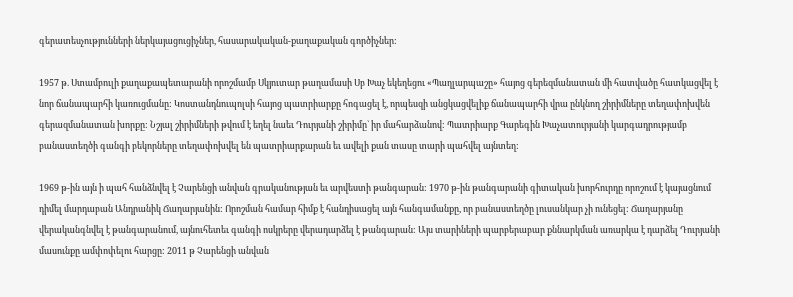գերատեսչությունների ներկայացուցիչներ, հասարակական-քաղաքական գործիչներ:

1957 թ. Ստամբուլի քաղաքապետարանի որոշմամբ Սկյուտար թաղամասի Սբ Խաչ եկեղեցու «Պաղլարպաշը» հայոց գերեզմանատան մի հատվածը հատկացվել է նոր ճանապարհի կառուցմանը: Կոստանդնուպոլսի հայոց պատրիարքը հոգացել է, որպեսզի անցկացվելիք ճանապարհի վրա ընկնող շիրիմները տեղափոխվեն գերազմանատան խորքը: Նշյալ շիրիմների թվում է եղել նաեւ Դուրյանի շիրիմը` իր մահարձանով: Պատրիարք Գարեգին Խաչատուրյանի կարգադրությամբ բանաստեղծի գանգի բեկորները տեղափոխվել են պատրիարքարան եւ ավելի քան տասը տարի պահվել այնտեղ:

1969 թ-ին այն ի պահ հանձնվել է Չարենցի անվան գրականության եւ արվեստի թանգարան: 1970 թ-ին թանգարանի գիտական խորհուրդը որոշում է կայացնում դիմել մարդաբան Անդրանիկ Ճաղարյանին: Որոշման համար հիմք է հանդիսացել այն հանգամանքը, որ բանաստեղծը լուսանկար չի ունեցել: Ճաղարյանը վերականգնվել է թանգարանում, այնուհետեւ գանգի ոսկրերը վերադարձել է թանգարան: Այս տարիների պարբերաբար քննարկման առարկա է դարձել Դուրյանի մասունքը ամփոփելու հարցը: 2011 թ Չարենցի անվան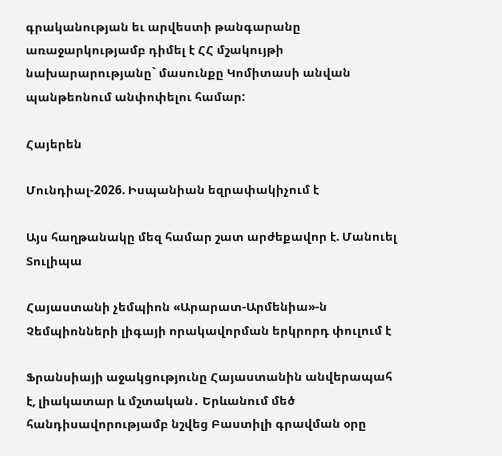գրականության եւ արվեստի թանգարանը առաջարկությամբ դիմել է ՀՀ մշակույթի նախարարությանը` մասունքը Կոմիտասի անվան պանթեոնում անփոփելու համար:

Հայերեն

Մունդիալ-2026. Իսպանիան եզրափակիչում է

Այս հաղթանակը մեզ համար շատ արժեքավոր է. Մանուել Տուլիպա

Հայաստանի չեմպիոն «Արարատ-Արմենիա»-ն Չեմպիոնների լիգայի որակավորման երկրորդ փուլում է

Ֆրանսիայի աջակցությունը Հայաստանին անվերապահ է, լիակատար և մշտական․ Երևանում մեծ հանդիսավորությամբ նշվեց Բաստիլի գրավման օրը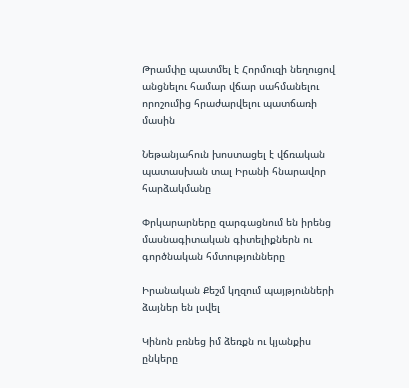Թրամփը պատմել է Հորմուզի նեղուցով անցնելու համար վճար սահմանելու որոշումից հրաժարվելու պատճառի մասին

Նեթանյահուն խոստացել է վճռական պատասխան տալ Իրանի հնարավոր հարձակմանը

Փրկարարները զարգացնում են իրենց մասնագիտական գիտելիքներն ու գործնական հմտությունները

Իրանական Քեշմ կղզում պայթյունների ձայներ են լսվել

Կինոն բռնեց իմ ձեռքն ու կյանքիս ընկերը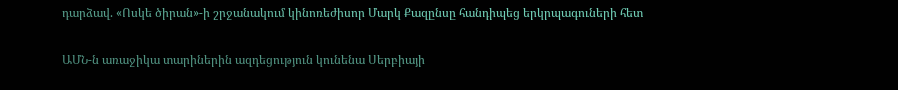դարձավ. «Ոսկե ծիրան»-ի շրջանակում կինոռեժիսոր Մարկ Քազընսը հանդիպեց երկրպագուների հետ

ԱՄՆ-ն առաջիկա տարիներին ազդեցություն կունենա Սերբիայի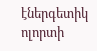էներգետիկ ոլորտի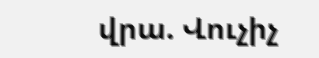վրա. Վուչիչ